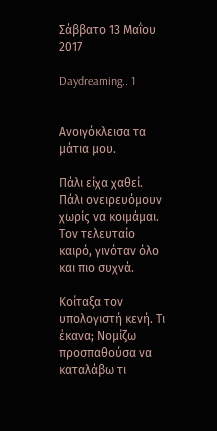Σάββατο 13 Μαΐου 2017

Daydreaming.. 1


Ανοιγόκλεισα τα μάτια μου.

Πάλι είχα χαθεί. Πάλι ονειρευόμουν χωρίς να κοιμάμαι. Τον τελευταίο καιρό, γινόταν όλο και πιο συχνά.

Κοίταξα τον υπολογιστή κενή. Τι έκανα; Νομίζω προσπαθούσα να καταλάβω τι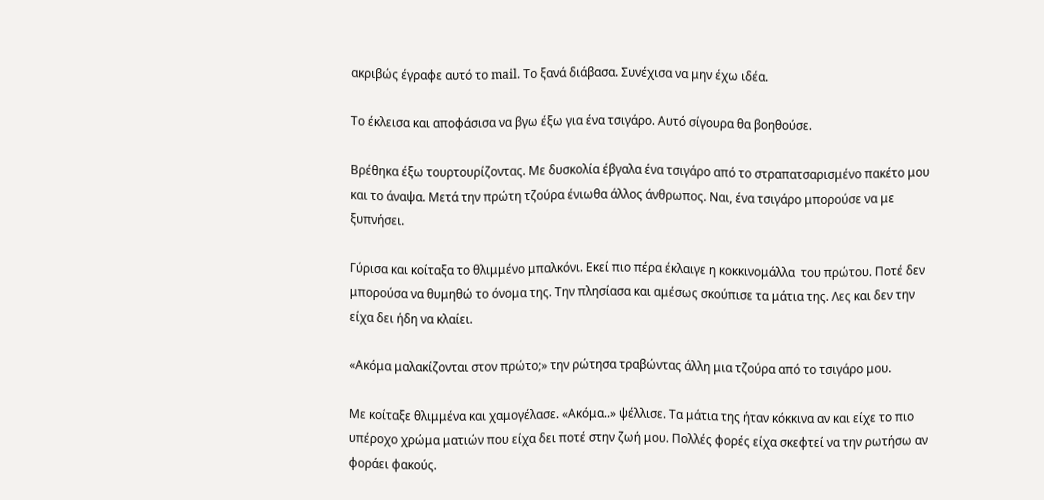ακριβώς έγραφε αυτό το mail. Το ξανά διάβασα. Συνέχισα να μην έχω ιδέα.

Το έκλεισα και αποφάσισα να βγω έξω για ένα τσιγάρο. Αυτό σίγουρα θα βοηθούσε.

Βρέθηκα έξω τουρτουρίζοντας. Με δυσκολία έβγαλα ένα τσιγάρο από το στραπατσαρισμένο πακέτο μου και το άναψα. Μετά την πρώτη τζούρα ένιωθα άλλος άνθρωπος. Ναι, ένα τσιγάρο μπορούσε να με ξυπνήσει.

Γύρισα και κοίταξα το θλιμμένο μπαλκόνι. Εκεί πιο πέρα έκλαιγε η κοκκινομάλλα  του πρώτου. Ποτέ δεν μπορούσα να θυμηθώ το όνομα της. Την πλησίασα και αμέσως σκούπισε τα μάτια της. Λες και δεν την είχα δει ήδη να κλαίει.

«Ακόμα μαλακίζονται στον πρώτο;» την ρώτησα τραβώντας άλλη μια τζούρα από το τσιγάρο μου.

Με κοίταξε θλιμμένα και χαμογέλασε. «Ακόμα..» ψέλλισε. Τα μάτια της ήταν κόκκινα αν και είχε το πιο υπέροχο χρώμα ματιών που είχα δει ποτέ στην ζωή μου. Πολλές φορές είχα σκεφτεί να την ρωτήσω αν φοράει φακούς.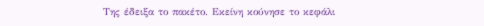Της έδειξα το πακέτο. Εκείνη κούνησε το κεφάλι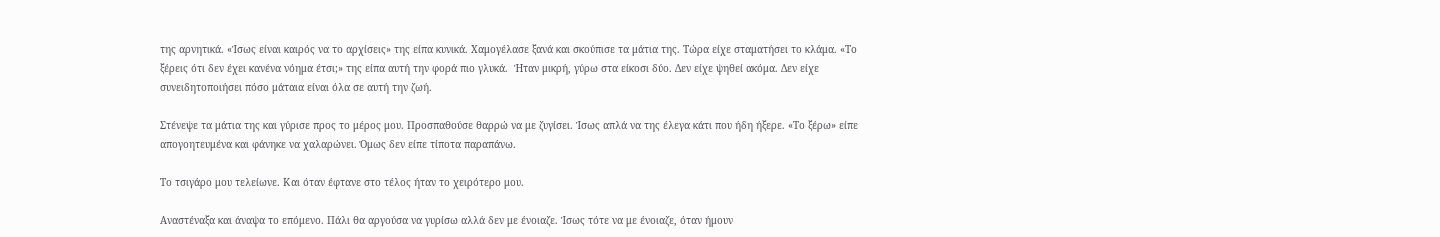της αρνητικά. «Ίσως είναι καιρός να το αρχίσεις» της είπα κυνικά. Χαμογέλασε ξανά και σκούπισε τα μάτια της. Τώρα είχε σταματήσει το κλάμα. «Το ξέρεις ότι δεν έχει κανένα νόημα έτσι;» της είπα αυτή την φορά πιο γλυκά.  Ήταν μικρή, γύρω στα είκοσι δύο. Δεν είχε ψηθεί ακόμα. Δεν είχε συνειδητοποιήσει πόσο μάταια είναι όλα σε αυτή την ζωή.

Στένεψε τα μάτια της και γύρισε προς το μέρος μου. Προσπαθούσε θαρρώ να με ζυγίσει. Ίσως απλά να της έλεγα κάτι που ήδη ήξερε. «Το ξέρω» είπε απογοητευμένα και φάνηκε να χαλαρώνει. Όμως δεν είπε τίποτα παραπάνω.

Το τσιγάρο μου τελείωνε. Και όταν έφτανε στο τέλος ήταν το χειρότερο μου.

Αναστέναξα και άναψα το επόμενο. Πάλι θα αργούσα να γυρίσω αλλά δεν με ένοιαζε. Ίσως τότε να με ένοιαζε, όταν ήμουν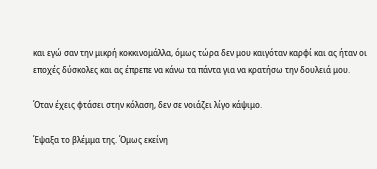και εγώ σαν την μικρή κοκκινομάλλα, όμως τώρα δεν μου καιγόταν καρφί και ας ήταν οι εποχές δύσκολες και ας έπρεπε να κάνω τα πάντα για να κρατήσω την δουλειά μου.

Όταν έχεις φτάσει στην κόλαση, δεν σε νοιάζει λίγο κάψιμο.

Έψαξα το βλέμμα της. Όμως εκείνη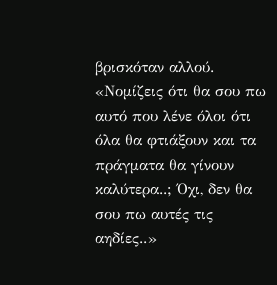βρισκόταν αλλού. «Νομίζεις ότι θα σου πω αυτό που λένε όλοι ότι όλα θα φτιάξουν και τα πράγματα θα γίνουν καλύτερα..; Όχι, δεν θα σου πω αυτές τις αηδίες..»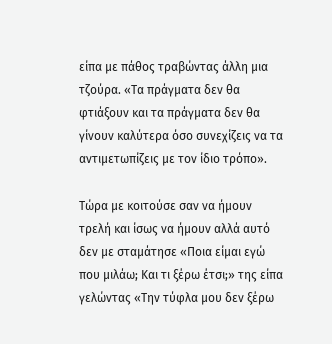είπα με πάθος τραβώντας άλλη μια τζούρα. «Τα πράγματα δεν θα φτιάξουν και τα πράγματα δεν θα γίνουν καλύτερα όσο συνεχίζεις να τα αντιμετωπίζεις με τον ίδιο τρόπο».

Τώρα με κοιτούσε σαν να ήμουν τρελή και ίσως να ήμουν αλλά αυτό δεν με σταμάτησε «Ποια είμαι εγώ που μιλάω; Και τι ξέρω έτσι;» της είπα γελώντας «Την τύφλα μου δεν ξέρω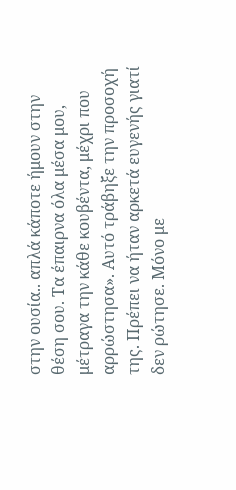στην ουσία.. απλά κάποτε ήμουν στην θέση σου. Τα έπαιρνα όλα μέσα μου, μέτραγα την κάθε κουβέντα, μέχρι που αρρώστησα». Αυτό τράβηξε την προσοχή της. Πρέπει να ήταν αρκετά ευγενής γιατί δεν ρώτησε. Μόνο με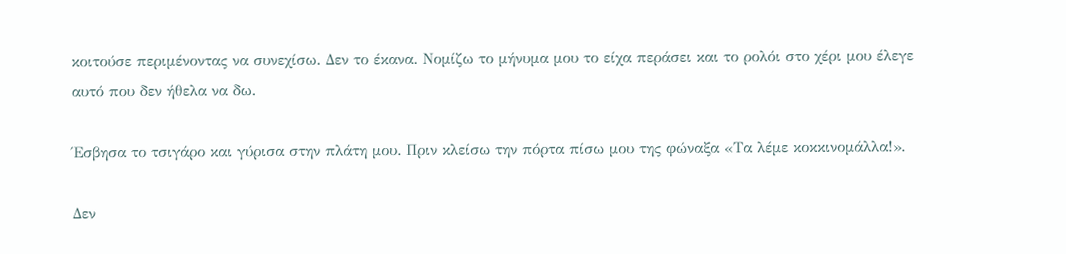κοιτούσε περιμένοντας να συνεχίσω. Δεν το έκανα. Νομίζω το μήνυμα μου το είχα περάσει και το ρολόι στο χέρι μου έλεγε αυτό που δεν ήθελα να δω.

Έσβησα το τσιγάρο και γύρισα στην πλάτη μου. Πριν κλείσω την πόρτα πίσω μου της φώναξα «Τα λέμε κοκκινομάλλα!».

Δεν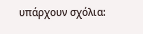υπάρχουν σχόλια: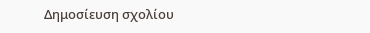Δημοσίευση σχολίου